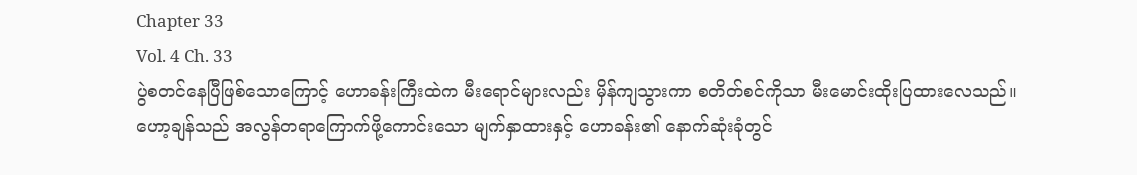Chapter 33
Vol. 4 Ch. 33
ပွဲစတင်နေပြီဖြစ်သောကြောင့် ဟောခန်းကြီးထဲက မီးရောင်များလည်း မှိန်ကျသွားကာ စတိတ်စင်ကိုသာ မီးမောင်းထိုးပြထားလေသည်။
ဟော့ချန်သည် အလွန်တရာကြောက်ဖို့ကောင်းသော မျက်နှာထားနှင့် ဟောခန်း၏ နောက်ဆုံးခုံတွင်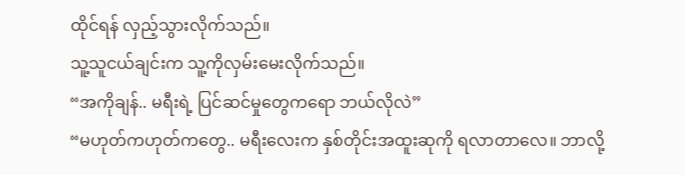ထိုင်ရန် လှည့်သွားလိုက်သည်။
သူ့သူငယ်ချင်းက သူ့ကိုလှမ်းမေးလိုက်သည်။
“အကိုချန်.. မရီးရဲ့ ပြင်ဆင်မှုတွေကရော ဘယ်လိုလဲ”
“မဟုတ်ကဟုတ်ကတွေ.. မရီးလေးက နှစ်တိုင်းအထူးဆုကို ရလာတာလေ။ ဘာလို့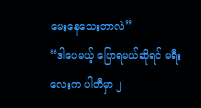မေးနေသေးတာလဲ”
“ဒါပေမယ့် ပြောရမယ်ဆိုရင် မရီးလေးက ပါတီမှာ ၂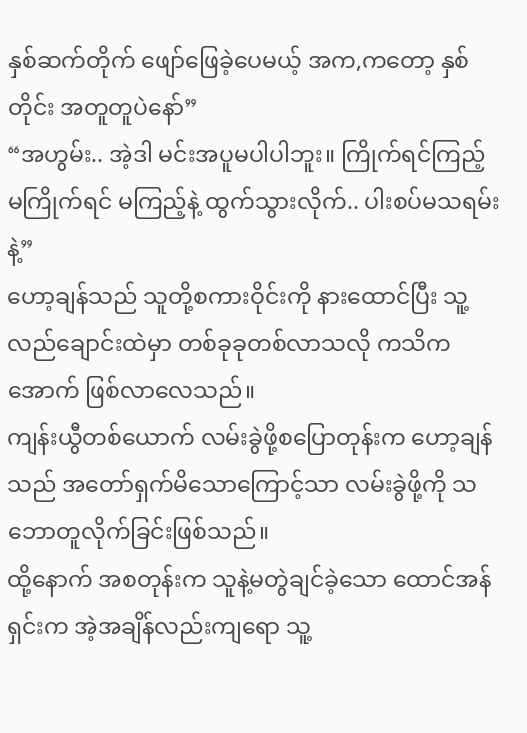နှစ်ဆက်တိုက် ဖျော်ဖြေခဲ့ပေမယ့် အက,ကတော့ နှစ်တိုင်း အတူတူပဲနော်”
“အဟွမ်း.. အဲ့ဒါ မင်းအပူမပါပါဘူး။ ကြိုက်ရင်ကြည့် မကြိုက်ရင် မကြည့်နဲ့ ထွက်သွားလိုက်.. ပါးစပ်မသရမ်းနဲ့”
ဟော့ချန်သည် သူတို့စကားဝိုင်းကို နားထောင်ပြီး သူ့လည်ချောင်းထဲမှာ တစ်ခုခုတစ်လာသလို ကသိကအောက် ဖြစ်လာလေသည်။
ကျန်းယွီတစ်ယောက် လမ်းခွဲဖို့စပြောတုန်းက ဟော့ချန်သည် အတော်ရှက်မိသောကြောင့်သာ လမ်းခွဲဖို့ကို သဘောတူလိုက်ခြင်းဖြစ်သည်။
ထို့နောက် အစတုန်းက သူနဲ့မတွဲချင်ခဲ့သော ထောင်အန်ရှင်းက အဲ့အချိန်လည်းကျရော သူ့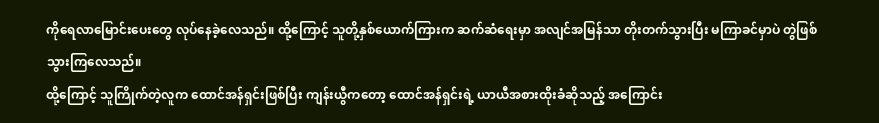ကိုရေလာမြောင်းပေးတွေ လုပ်နေခဲ့လေသည်။ ထို့ကြောင့် သူတို့နှစ်ယောက်ကြားက ဆက်ဆံရေးမှာ အလျင်အမြန်သာ တိုးတက်သွားပြီး မကြာခင်မှာပဲ တွဲဖြစ်သွားကြလေသည်။
ထို့ကြောင့် သူကြိုက်တဲ့လူက ထောင်အန်ရှင်းဖြစ်ပြီး ကျန်းယွီကတော့ ထောင်အန်ရှင်းရဲ့ ယာယီအစားထိုးခံဆိုသည့် အကြောင်း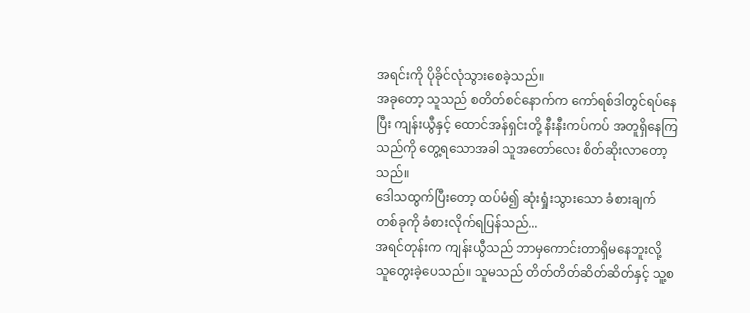အရင်းကို ပိုခိုင်လုံသွားစေခဲ့သည်။
အခုတော့ သူသည် စတိတ်စင်နောက်က ကော်ရစ်ဒါတွင်ရပ်နေပြီး ကျန်းယွီနှင့် ထောင်အန်ရှင်းတို့ နီးနီးကပ်ကပ် အတူရှိနေကြသည်ကို တွေ့ရသောအခါ သူအတော်လေး စိတ်ဆိုးလာတော့သည်။
ဒေါသထွက်ပြီးတော့ ထပ်မံ၍ ဆုံးရှုံးသွားသော ခံစားချက်တစ်ခုကို ခံစားလိုက်ရပြန်သည်...
အရင်တုန်းက ကျန်းယွီသည် ဘာမှကောင်းတာရှိမနေဘူးလို့ သူတွေးခဲ့ပေသည်။ သူမသည် တိတ်တိတ်ဆိတ်ဆိတ်နှင့် သူ့စ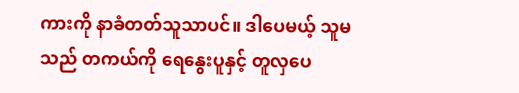ကားကို နာခံတတ်သူသာပင်။ ဒါပေမယ့် သူမသည် တကယ်ကို ရေနွေးပူနှင့် တူလှပေ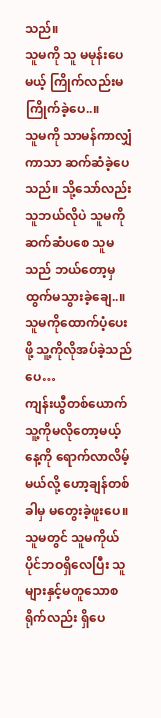သည်။
သူမကို သူ မမုန်းပေမယ့် ကြိုက်လည်းမကြိုက်ခဲ့ပေ..။
သူမကို သာမန်ကာလျှံကာသာ ဆက်ဆံခဲ့ပေသည်။ သို့သော်လည်း သူဘယ်လိုပဲ သူမကိုဆက်ဆံပစေ သူမသည် ဘယ်တော့မှ ထွက်မသွားခဲ့ချေ..။ သူမကိုထောက်ပံ့ပေးဖို့ သူ့ကိုလိုအပ်ခဲ့သည်ပေ…
ကျန်းယွီတစ်ယောက် သူ့ကိုမလိုတော့မယ့်နေ့ကို ရောက်လာလိမ့်မယ်လို့ ဟော့ချန်တစ်ခါမှ မတွေးခဲ့ဖူးပေ။
သူမတွင် သူမကိုယ်ပိုင်ဘဝရှိလေပြီး သူများနှင့်မတူသောစရိုက်လည်း ရှိပေ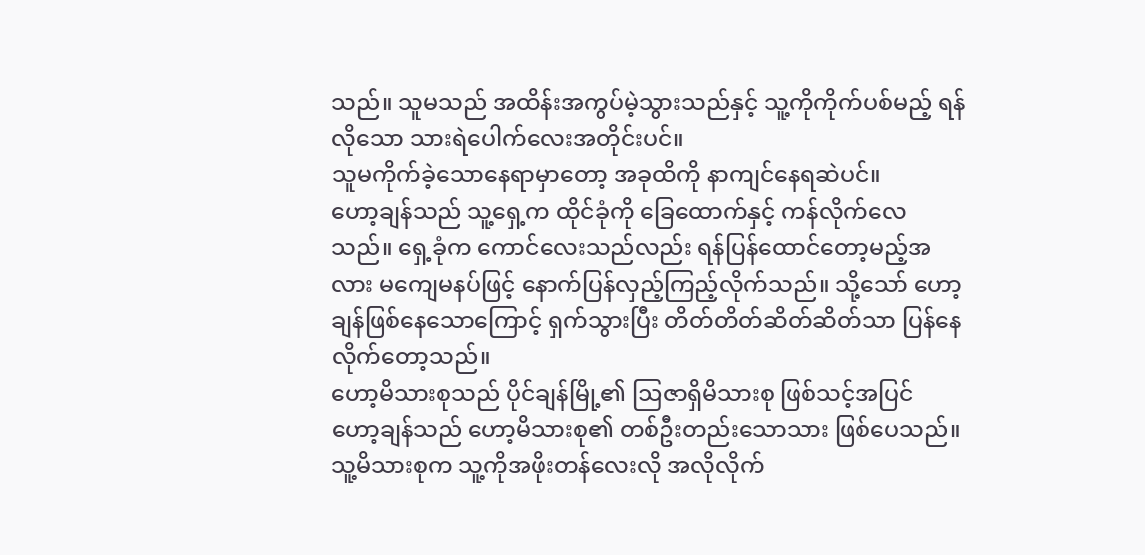သည်။ သူမသည် အထိန်းအကွပ်မဲ့သွားသည်နှင့် သူ့ကိုကိုက်ပစ်မည့် ရန်လိုသော သားရဲပေါက်လေးအတိုင်းပင်။
သူမကိုက်ခဲ့သောနေရာမှာတော့ အခုထိကို နာကျင်နေရဆဲပင်။
ဟော့ချန်သည် သူ့ရှေ့က ထိုင်ခုံကို ခြေထောက်နှင့် ကန်လိုက်လေသည်။ ရှေ့ခုံက ကောင်လေးသည်လည်း ရန်ပြန်ထောင်တော့မည့်အလား မကျေမနပ်ဖြင့် နောက်ပြန်လှည့်ကြည့်လိုက်သည်။ သို့သော် ဟော့ချန်ဖြစ်နေသောကြောင့် ရှက်သွားပြီး တိတ်တိတ်ဆိတ်ဆိတ်သာ ပြန်နေလိုက်တော့သည်။
ဟော့မိသားစုသည် ပိုင်ချန်မြို့၏ ဩဇာရှိမိသားစု ဖြစ်သင့်အပြင် ဟော့ချန်သည် ဟော့မိသားစု၏ တစ်ဦးတည်းသောသား ဖြစ်ပေသည်။ သူ့မိသားစုက သူ့ကိုအဖိုးတန်လေးလို အလိုလိုက်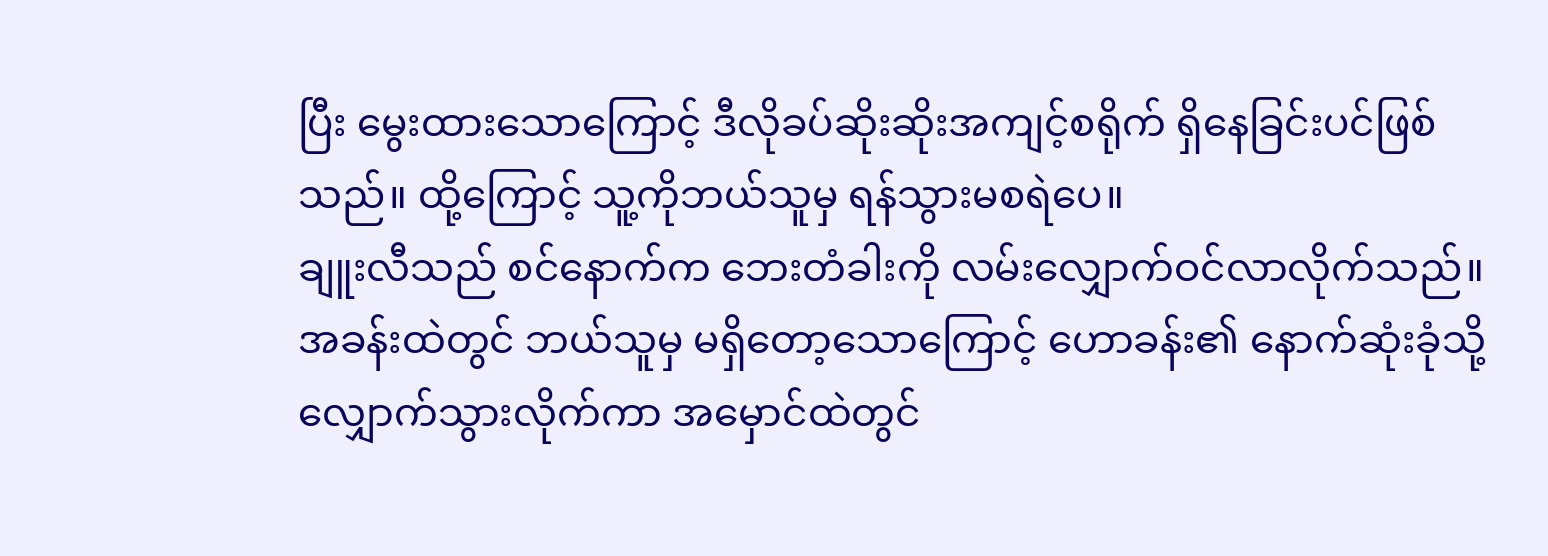ပြီး မွေးထားသောကြောင့် ဒီလိုခပ်ဆိုးဆိုးအကျင့်စရိုက် ရှိနေခြင်းပင်ဖြစ်သည်။ ထို့ကြောင့် သူ့ကိုဘယ်သူမှ ရန်သွားမစရဲပေ။
ချူးလီသည် စင်နောက်က ဘေးတံခါးကို လမ်းလျှောက်ဝင်လာလိုက်သည်။ အခန်းထဲတွင် ဘယ်သူမှ မရှိတော့သောကြောင့် ဟောခန်း၏ နောက်ဆုံးခုံသို့ လျှောက်သွားလိုက်ကာ အမှောင်ထဲတွင်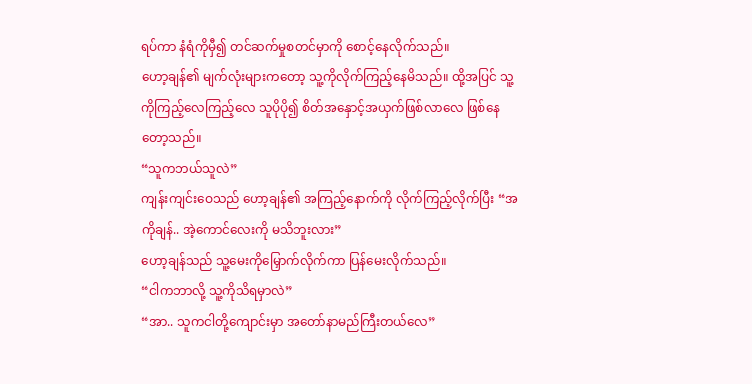ရပ်ကာ နံရံကိုမှီ၍ တင်ဆက်မှုစတင်မှာကို စောင့်နေလိုက်သည်။
ဟော့ချန်၏ မျက်လုံးများကတော့ သူ့ကိုလိုက်ကြည့်နေမိသည်။ ထို့အပြင် သူ့ကိုကြည့်လေကြည့်လေ သူပိုပို၍ စိတ်အနှောင့်အယှက်ဖြစ်လာလေ ဖြစ်နေတော့သည်။
“သူကဘယ်သူလဲ”
ကျန်းကျင်းဝေသည် ဟော့ချန်၏ အကြည့်နောက်ကို လိုက်ကြည့်လိုက်ပြီး “အကိုချန်.. အဲ့ကောင်လေးကို မသိဘူးလား”
ဟော့ချန်သည် သူ့မေးကိုမြှောက်လိုက်ကာ ပြန်မေးလိုက်သည်။
“ငါကဘာလို့ သူ့ကိုသိရမှာလဲ”
“အာ.. သူကငါတို့ကျောင်းမှာ အတော်နာမည်ကြီးတယ်လေ”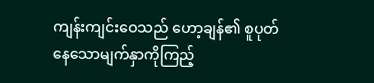ကျန်းကျင်းဝေသည် ဟော့ချန်၏ စူပုတ်နေသောမျက်နှာကိုကြည့်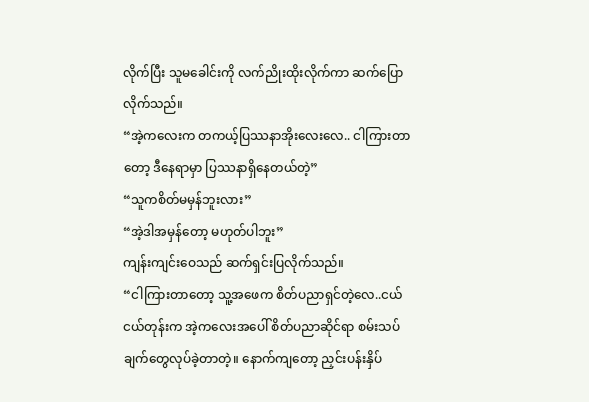လိုက်ပြီး သူမခေါင်းကို လက်ညိုးထိုးလိုက်ကာ ဆက်ပြောလိုက်သည်။
“အဲ့ကလေးက တကယ့်ပြဿနာအိုးလေးလေ.. ငါကြားတာတော့ ဒီနေရာမှာ ပြဿနာရှိနေတယ်တဲ့”
“သူကစိတ်မမှန်ဘူးလား”
“အဲ့ဒါအမှန်တော့ မဟုတ်ပါဘူး”
ကျန်းကျင်းဝေသည် ဆက်ရှင်းပြလိုက်သည်။
“ငါကြားတာတော့ သူ့အဖေက စိတ်ပညာရှင်တဲ့လေ..ငယ်ငယ်တုန်းက အဲ့ကလေးအပေါ် စိတ်ပညာဆိုင်ရာ စမ်းသပ်ချက်တွေလုပ်ခဲ့တာတဲ့။ နောက်ကျတော့ ညှင်းပန်းနှိပ်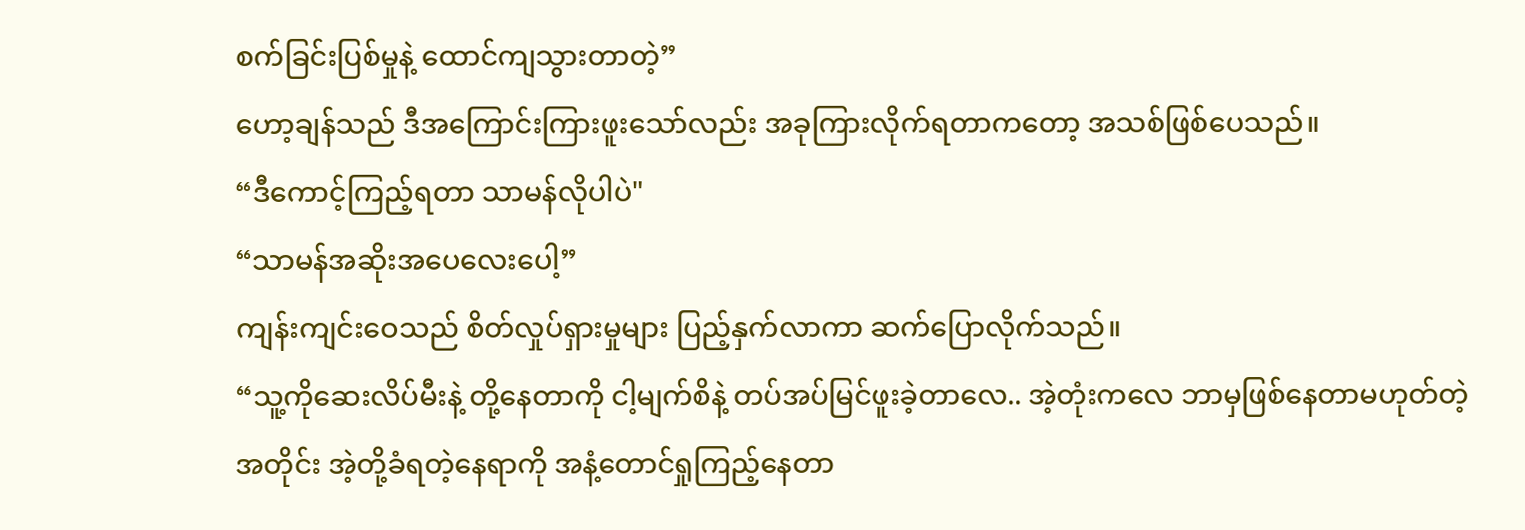စက်ခြင်းပြစ်မှုနဲ့ ထောင်ကျသွားတာတဲ့”
ဟော့ချန်သည် ဒီအကြောင်းကြားဖူးသော်လည်း အခုကြားလိုက်ရတာကတော့ အသစ်ဖြစ်ပေသည်။
“ဒီကောင့်ကြည့်ရတာ သာမန်လိုပါပဲ"
“သာမန်အဆိုးအပေလေးပေါ့”
ကျန်းကျင်းဝေသည် စိတ်လှုပ်ရှားမှုများ ပြည့်နှက်လာကာ ဆက်ပြောလိုက်သည်။
“သူ့ကိုဆေးလိပ်မီးနဲ့ တို့နေတာကို ငါ့မျက်စိနဲ့ တပ်အပ်မြင်ဖူးခဲ့တာလေ.. အဲ့တုံးကလေ ဘာမှဖြစ်နေတာမဟုတ်တဲ့အတိုင်း အဲ့တို့ခံရတဲ့နေရာကို အနံ့တောင်ရှုကြည့်နေတာ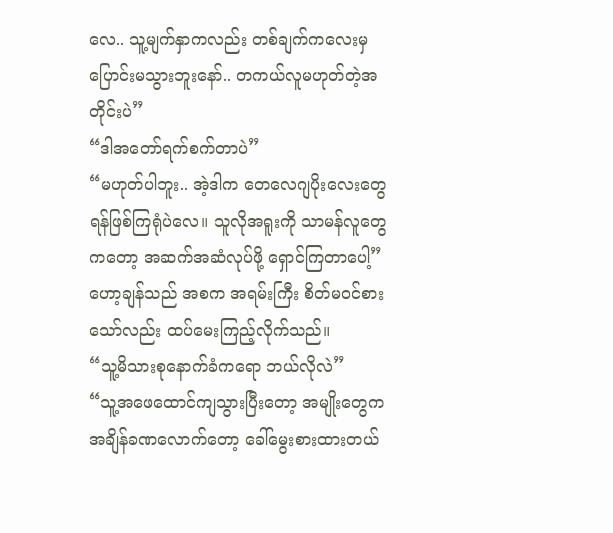လေ.. သူ့မျက်နှာကလည်း တစ်ချက်ကလေးမှ ပြောင်းမသွားဘူးနော်.. တကယ်လူမဟုတ်တဲ့အတိုင်းပဲ”
“ဒါအတော်ရက်စက်တာပဲ”
“မဟုတ်ပါဘူး.. အဲ့ဒါက တေလေဂျပိုးလေးတွေ ရန်ဖြစ်ကြရုံပဲလေ။ သူလိုအရူးကို သာမန်လူတွေကတော့ အဆက်အဆံလုပ်ဖို့ ရှောင်ကြတာပေါ့”
ဟော့ချန်သည် အစက အရမ်းကြီး စိတ်မဝင်စားသော်လည်း ထပ်မေးကြည့်လိုက်သည်။
“သူ့မိသားစုနောက်ခံကရော ဘယ်လိုလဲ”
“သူ့အဖေထောင်ကျသွားပြီးတော့ အမျိုးတွေက အချိန်ခဏလောက်တော့ ခေါ်မွေးစားထားတယ်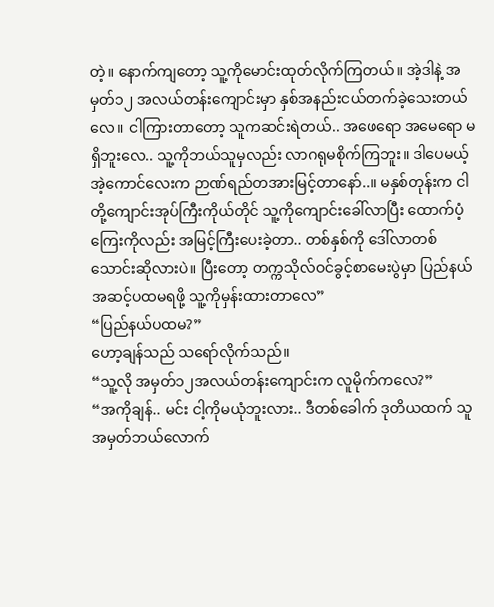တဲ့။ နောက်ကျတော့ သူ့ကိုမောင်းထုတ်လိုက်ကြတယ်။ အဲ့ဒါနဲ့ အမှတ်၁၂ အလယ်တန်းကျောင်းမှာ နှစ်အနည်းငယ်တက်ခဲ့သေးတယ်လေ။ ငါကြားတာတော့ သူကဆင်းရဲတယ်.. အဖေရော အမေရော မရှိဘူးလေ.. သူ့ကိုဘယ်သူမှလည်း လာဂရုမစိုက်ကြဘူး။ ဒါပေမယ့် အဲ့ကောင်လေးက ဉာဏ်ရည်တအားမြင့်တာနော်..။ မနှစ်တုန်းက ငါတို့ကျောင်းအုပ်ကြီးကိုယ်တိုင် သူ့ကိုကျောင်းခေါ်လာပြီး ထောက်ပံ့ကြေးကိုလည်း အမြင့်ကြီးပေးခဲ့တာ.. တစ်နှစ်ကို ဒေါ်လာတစ်သောင်းဆိုလားပဲ။ ပြီးတော့ တက္ကသိုလ်ဝင်ခွင့်စာမေးပွဲမှာ ပြည်နယ်အဆင့်ပထမရဖို့ သူ့ကိုမှန်းထားတာလေ”
“ပြည်နယ်ပထမ?”
ဟော့ချန်သည် သရော်လိုက်သည်။
“သူ့လို အမှတ်၁၂အလယ်တန်းကျောင်းက လူမိုက်ကလေ?”
“အကိုချန်.. မင်း ငါ့ကိုမယုံဘူးလား.. ဒီတစ်ခေါက် ဒုတိယထက် သူအမှတ်ဘယ်လောက်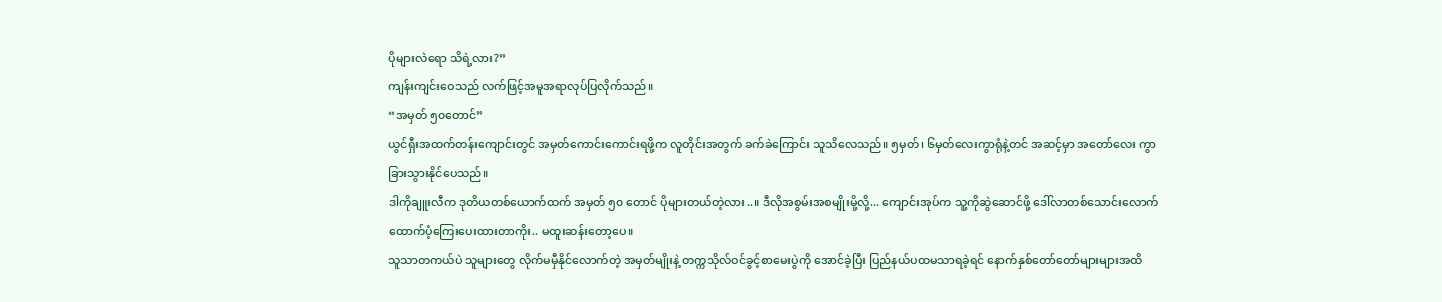ပိုများလဲရော သိရဲ့လား?”
ကျန်းကျင်းဝေသည် လက်ဖြင့်အမူအရာလုပ်ပြလိုက်သည်။
“အမှတ် ၅၀တောင်”
ယွင်ရှီးအထက်တန်းကျောင်းတွင် အမှတ်ကောင်းကောင်းရဖို့က လူတိုင်းအတွက် ခက်ခဲကြောင်း သူသိလေသည်။ ၅မှတ်၊ ၆မှတ်လေးကွာရုံနဲ့တင် အဆင့်မှာ အတော်လေး ကွာခြားသွားနိုင်ပေသည်။
ဒါကိုချူးလီက ဒုတိယတစ်ယောက်ထက် အမှတ် ၅၀ တောင် ပိုများတယ်တဲ့လား..။ ဒီလိုအစွမ်းအစမျိုးမို့လို့... ကျောင်းအုပ်က သူ့ကိုဆွဲဆောင်ဖို့ ဒေါ်လာတစ်သောင်းလောက် ထောက်ပံ့ကြေးပေးထားတာကိုး.. မထူးဆန်းတော့ပေ။
သူသာတကယ်ပဲ သူများတွေ လိုက်မမှီနိုင်လောက်တဲ့ အမှတ်မျိုးနဲ့ တက္ကသိုလ်ဝင်ခွင့်စာမေးပွဲကို အောင်ခဲ့ပြီး ပြည်နယ်ပထမသာရခဲ့ရင် နောက်နှစ်တော်တော်များများအထိ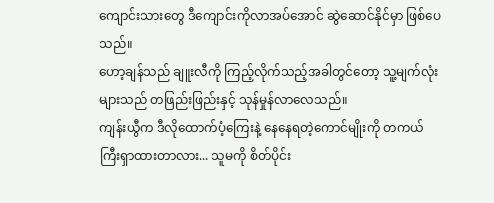ကျောင်းသားတွေ ဒီကျောင်းကိုလာအပ်အောင် ဆွဲဆောင်နိုင်မှာ ဖြစ်ပေသည်။
ဟော့ချန်သည် ချူးလီကို ကြည့်လိုက်သည့်အခါတွင်တော့ သူ့မျက်လုံးများသည် တဖြည်းဖြည်းနှင့် သုန်မှုန်လာလေသည်။
ကျန်းယွီက ဒီလိုထောက်ပံ့ကြေးနဲ့ နေနေရတဲ့ကောင်မျိုးကို တကယ်ကြီးရှာထားတာလား... သူမကို စိတ်ပိုင်း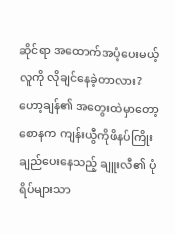ဆိုင်ရာ အထောက်အပံ့ပေးမယ့်လူကို လိုချင်နေခဲ့တာလား?
ဟော့ချန်၏ အတွေးထဲမှာတော့ စောနက ကျန်းယွီကိုဖိနပ်ကြိုးချည်ပေးနေသည့် ချူးလီ၏ ပုံရိပ်များသာ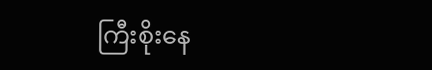ကြီးစိုးနေ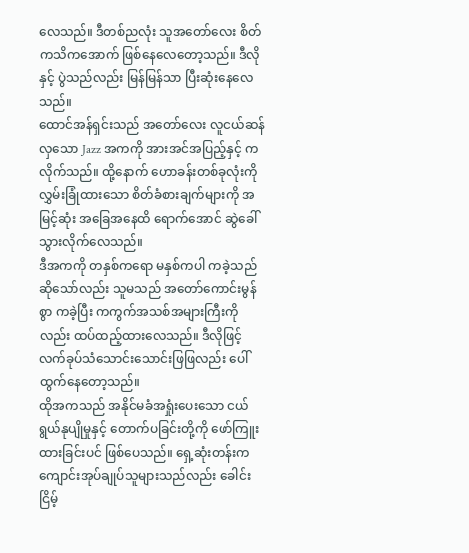လေသည်။ ဒီတစ်ညလုံး သူအတော်လေး စိတ်ကသိကအောက် ဖြစ်နေလေတော့သည်။ ဒီလိုနှင့် ပွဲသည်လည်း မြန်မြန်သာ ပြီးဆုံးနေလေသည်။
ထောင်အန်ရှင်းသည် အတော်လေး လူငယ်ဆန်လှသော Jazz အကကို အားအင်အပြည့်နှင့် ကလိုက်သည်။ ထို့နောက် ဟောခန်းတစ်ခုလုံးကို လွှမ်းခြုံထားသော စိတ်ခံစားချက်များကို အမြင့်ဆုံး အခြေအနေထိ ရောက်အောင် ဆွဲခေါ်သွားလိုက်လေသည်။
ဒီအကကို တနှစ်ကရော မနှစ်ကပါ ကခဲ့သည်ဆိုသော်လည်း သူမသည် အတော်ကောင်းမွန်စွာ ကခဲ့ပြီး ကကွက်အသစ်အများကြီးကိုလည်း ထပ်ထည့်ထားလေသည်။ ဒီလိုဖြင့် လက်ခုပ်သံသောင်းသောင်းဖြဖြလည်း ပေါ်ထွက်နေတော့သည်။
ထိုအကသည် အနိုင်မခံအရှုံးပေးသော ငယ်ရွယ်နုပျိုမှုနှင့် တောက်ပခြင်းတို့ကို ဖော်ကြူးထားခြင်းပင် ဖြစ်ပေသည်။ ရှေ့ဆုံးတန်းက ကျောင်းအုပ်ချုပ်သူများသည်လည်း ခေါင်းငြိမ့်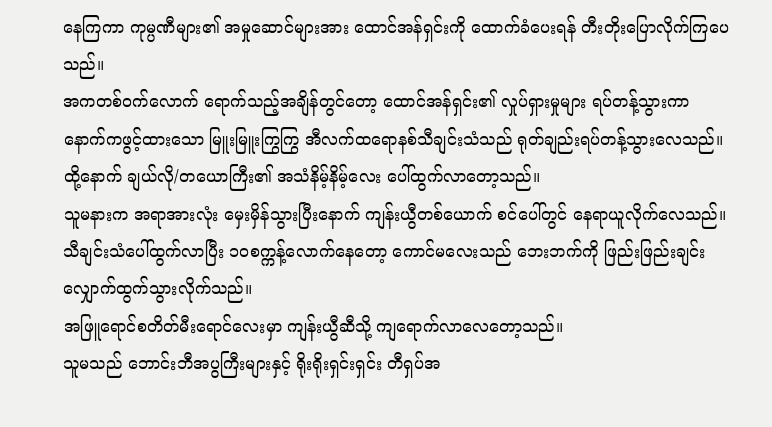နေကြကာ ကုမ္ပဏီများ၏ အမှုဆောင်များအား ထောင်အန်ရှင်းကို ထောက်ခံပေးရန် တီးတိုးပြောလိုက်ကြပေသည်။
အကတစ်ဝက်လောက် ရောက်သည့်အချိန်တွင်တော့ ထောင်အန်ရှင်း၏ လှုပ်ရှားမှုများ ရပ်တန့်သွားကာ နောက်ကဖွင့်ထားသော မြူးမြူးကြွကြွ အီလက်ထရောနစ်သီချင်းသံသည် ရုတ်ချည်းရပ်တန့်သွားလေသည်။ ထို့နောက် ချယ်လို/တယောကြီး၏ အသံနိမ့်နိမ့်လေး ပေါ်ထွက်လာတော့သည်။
သူမနားက အရာအားလုံး မှေးမှိန်သွားပြီးနောက် ကျန်းယွီတစ်ယောက် စင်ပေါ်တွင် နေရာယူလိုက်လေသည်။
သီချင်းသံပေါ်ထွက်လာပြီး ၁၀စက္ကန့်လောက်နေတော့ ကောင်မလေးသည် ဘေးဘက်ကို ဖြည်းဖြည်းချင်း လျှောက်ထွက်သွားလိုက်သည်။
အဖြူရောင်စတိတ်မီးရောင်လေးမှာ ကျန်းယွီဆီသို့ ကျရောက်လာလေတော့သည်။
သူမသည် ဘောင်းဘီအပွကြီးများနှင့် ရိုးရိုးရှင်းရှင်း တီရှပ်အ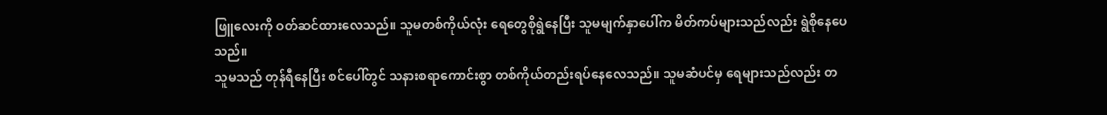ဖြူလေးကို ဝတ်ဆင်ထားလေသည်။ သူမတစ်ကိုယ်လုံး ရေတွေစိုရွဲနေပြီး သူမမျက်နှာပေါ်က မိတ်ကပ်များသည်လည်း ရွဲစိုနေပေသည်။
သူမသည် တုန်ရီနေပြီး စင်ပေါ်တွင် သနားစရာကောင်းစွာ တစ်ကိုယ်တည်းရပ်နေလေသည်။ သူမဆံပင်မှ ရေများသည်လည်း တ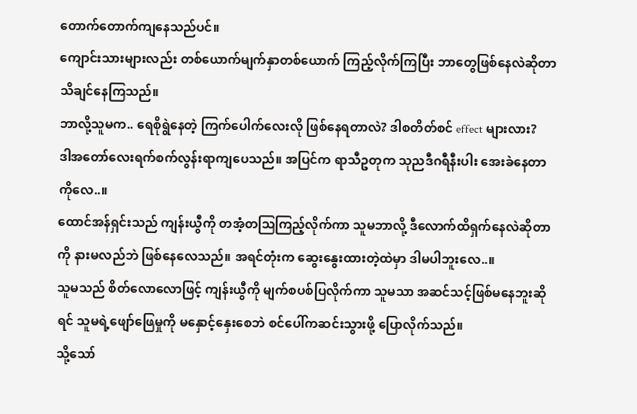တောက်တောက်ကျနေသည်ပင်။
ကျောင်းသားများလည်း တစ်ယောက်မျက်နှာတစ်ယောက် ကြည့်လိုက်ကြပြီး ဘာတွေဖြစ်နေလဲဆိုတာ သိချင်နေကြသည်။
ဘာလို့သူမက.. ရေစိုရွဲနေတဲ့ ကြက်ပေါက်လေးလို ဖြစ်နေရတာလဲ? ဒါစတိတ်စင် effect များလား?
ဒါအတော်လေးရက်စက်လွန်းရာကျပေသည်။ အပြင်က ရာသီဥတုက သုညဒီဂရီနီးပါး အေးခဲနေတာကိုလေ..။
ထောင်အန်ရှင်းသည် ကျန်းယွီကို တအံ့တဩကြည့်လိုက်ကာ သူမဘာလို့ ဒီလောက်ထိရှက်နေလဲဆိုတာကို နားမလည်ဘဲ ဖြစ်နေလေသည်။ အရင်တုံးက ဆွေးနွေးထားတဲ့ထဲမှာ ဒါမပါဘူးလေ..။
သူမသည် စိတ်လောလောဖြင့် ကျန်းယွီကို မျက်စပစ်ပြလိုက်ကာ သူမသာ အဆင်သင့်ဖြစ်မနေဘူးဆိုရင် သူမရဲ့ဖျော်ဖြေမှုကို မနှောင့်နှေးစေဘဲ စင်ပေါ်ကဆင်းသွားဖို့ ပြောလိုက်သည်။
သို့သော်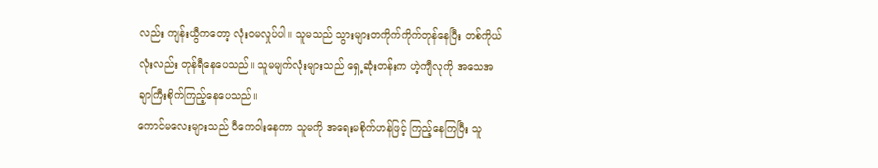လည်း ကျန်းယွီကတော့ လုံးဝမလှုပ်ပါ။ သူမသည် သွားများတကိုက်ကိုက်တုန်နေပြီး တစ်ကိုယ်လုံးလည်း တုန်ရီနေပေသည်။ သူမမျက်လုံးများသည် ရှေ့ဆုံးတန်းက ဟဲ့ကျီလုကို အသေအချာကြီးစိုက်ကြည့်နေပေသည်။
ကောင်မလေးများသည် ပီကေဝါးနေကာ သူမကို အရေးမစိုက်ဟန်ဖြင့် ကြည့်နေကြပြီး သူ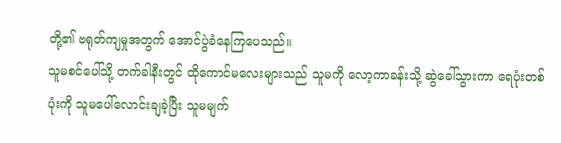တို့၏ ဗရုတ်ကျမှုအတွက် အောင်ပွဲခံနေကြပေသည်။
သူမစင်ပေါ်သို့ တက်ခါနီးတွင် ထိုကောင်မလေးများသည် သူမကို လော့ကာခန်းသို့ ဆွဲခေါ်သွားကာ ရေပုံးတစ်ပုံးကို သူမပေါ်လောင်းချခဲ့ပြီး သူမမျက်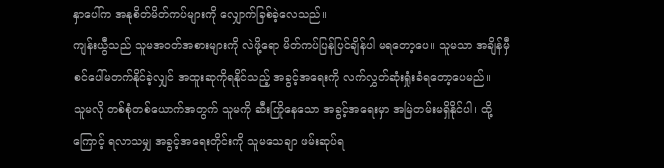နှာပေါ်က အနုစိတ်မိတ်ကပ်များကို လျှောက်ခြစ်ခဲ့လေသည်။
ကျန်းယွီသည် သူမအဝတ်အစားများကို လဲဖို့ရော မိတ်ကပ်ပြန်ပြင်ချိန်ပါ မရတော့ပေ။ သူမသာ အချိန်မှီ စင်ပေါ်မတက်နိုင်ခဲ့လျှင် အထူးဆုကိုရနိုင်သည့် အခွင့်အရေးကို လက်လွှတ်ဆုံးရှုံးခံရတော့ပေမည်။
သူမလို တစ်စုံတစ်ယောက်အတွက် သူမကို ဆီးကြိုနေသော အခွင့်အရေးမှာ အမြဲတမ်းမရှိနိုင်ပါ၊ ထို့ကြောင့် ရလာသမျှ အခွင့်အရေးတိုင်းကို သူမသေချာ ဖမ်းဆုပ်ရ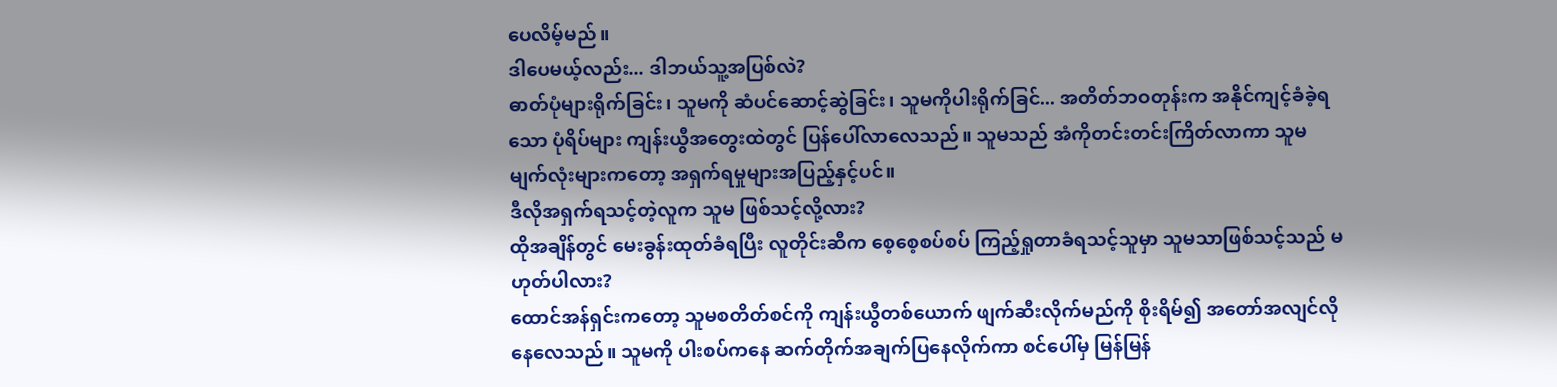ပေလိမ့်မည်။
ဒါပေမယ့်လည်း... ဒါဘယ်သူ့အပြစ်လဲ?
ဓာတ်ပုံများရိုက်ခြင်း၊ သူမကို ဆံပင်ဆောင့်ဆွဲခြင်း၊ သူမကိုပါးရိုက်ခြင်... အတိတ်ဘဝတုန်းက အနိုင်ကျင့်ခံခဲ့ရသော ပုံရိပ်များ ကျန်းယွီအတွေးထဲတွင် ပြန်ပေါ်လာလေသည်။ သူမသည် အံကိုတင်းတင်းကြိတ်လာကာ သူမမျက်လုံးများကတော့ အရှက်ရမှုများအပြည့်နှင့်ပင်။
ဒီလိုအရှက်ရသင့်တဲ့လူက သူမ ဖြစ်သင့်လို့လား?
ထိုအချိန်တွင် မေးခွန်းထုတ်ခံရပြီး လူတိုင်းဆီက စေ့စေ့စပ်စပ် ကြည့်ရှုတာခံရသင့်သူမှာ သူမသာဖြစ်သင့်သည် မဟုတ်ပါလား?
ထောင်အန်ရှင်းကတော့ သူမစတိတ်စင်ကို ကျန်းယွီတစ်ယောက် ဖျက်ဆီးလိုက်မည်ကို စိုးရိမ်၍ အတော်အလျင်လိုနေလေသည်။ သူမကို ပါးစပ်ကနေ ဆက်တိုက်အချက်ပြနေလိုက်ကာ စင်ပေါ်မှ မြန်မြန်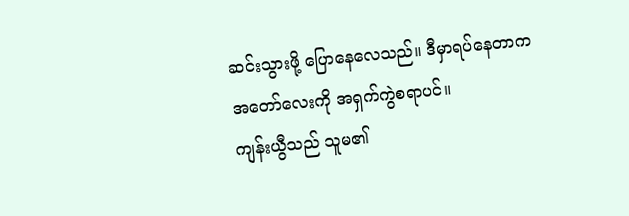ဆင်းသွားဖို့ ပြောနေလေသည်။ ဒီမှာရပ်နေတာက အတော်လေးကို အရှက်ကွဲစရာပင်။
ကျန်းယွီသည် သူမ၏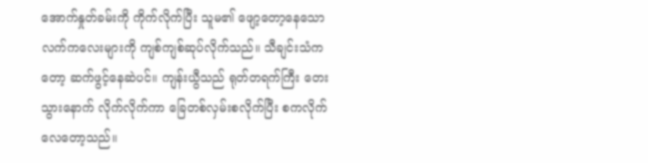အောက်နှုတ်ခမ်းကို ကိုက်လိုက်ပြီး သူမ၏ ဖျော့တော့နေသော လက်ကလေးများကို ကျစ်ကျစ်ဆုပ်လိုက်သည်။ သီချင်းသံကတော့ ဆက်ဖွင့်နေဆဲပင်။ ကျန်းယွီသည် ရုတ်တရက်ကြီး တေးသွားနောက် လိုက်လိုက်ကာ ခြေတစ်လှမ်းစလိုက်ပြီး စကလိုက်လေတော့သည်။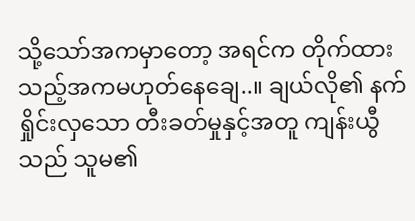သို့သော်အကမှာတော့ အရင်က တိုက်ထားသည့်အကမဟုတ်နေချေ..။ ချယ်လို၏ နက်ရှိုင်းလှသော တီးခတ်မှုနှင့်အတူ ကျန်းယွီသည် သူမ၏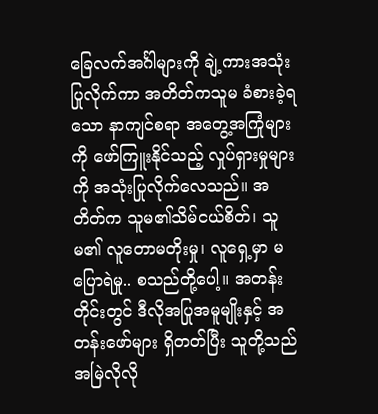ခြေလက်အင်္ဂါများကို ချဲ့ကားအသုံးပြုလိုက်ကာ အတိတ်ကသူမ ခံစားခဲ့ရသော နာကျင်စရာ အတွေ့အကြုံများကို ဖော်ကြူးနိုင်သည့် လှုပ်ရှားမှုများကို အသုံးပြုလိုက်လေသည်။ အတိတ်က သူမ၏သိမ်ငယ်စိတ်၊ သူမ၏ လူတောမတိုးမှု၊ လူရှေ့မှာ မပြောရဲမှု.. စသည်တို့ပေါ့။ အတန်းတိုင်းတွင် ဒီလိုအပြုအမူမျိုးနှင့် အတန်းဖော်များ ရှိတတ်ပြီး သူတို့သည် အမြဲလိုလို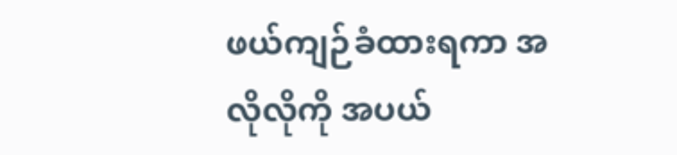ဖယ်ကျဉ်ခံထားရကာ အလိုလိုကို အပယ်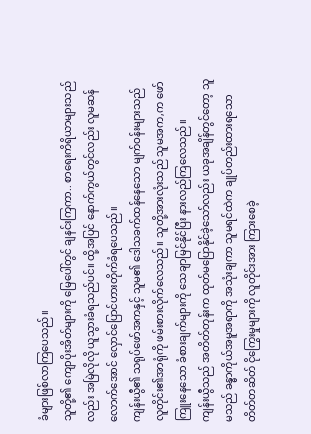ခံများဖြစ်လာကြပေသည်။
သူတို့၏ ကျောပိုးအိတ်များကို မြေပေါ်တွင် ချနင်းကြကာ.. စာရေးကိရိယာများသည်လည်း အမြဲလိုလို ယူသွားခံရသည်ပင်။ ထို့အပြင် နောက်ကွယ်တွင်လည်း လူမဆန်လောက်အောင် လှောင်ပြောင်ဟားတိုက်ခံရပေသည်။
ကျန်းယွီ၏ သရုပ်ဖော်အကနှင့် သူမ၏ ဒေါသခက်ထန်နေသော မျက်ဝန်းများသည် လူတိုင်း၏အာရုံကို ဖမ်းစားလိုက်လေသည်။ သူတို့အားလုံးသည် သူမအက,က ဖော်ကြူးနေသော ခံစားချက်များကို သေချာမြင်နိုင်ပြီး နားလည်ကြလေသည်။
ကျန်းယွီသည် အတိတ်တုန်းက ထုတ်မပြောနိုင်ခဲ့သော်လည်း ယခုအချိန်တွင်တော့ သူမသည် ခန္ဓာကိုယ်အမူအရာကို အသုံးချကာ သူမရင်ထဲက ချုပ်တည်းထားရသော တိတ်တဆိတ် ငိုကြွေးမှုများကို လူတိုင်းအား ကြားစေခဲ့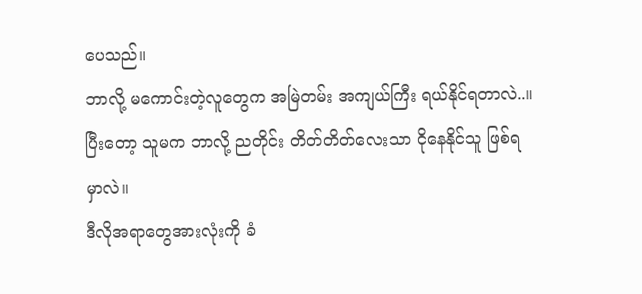ပေသည်။
ဘာလို့ မကောင်းတဲ့လူတွေက အမြဲတမ်း အကျယ်ကြီး ရယ်နိုင်ရတာလဲ..။ ပြီးတော့ သူမက ဘာလို့ ညတိုင်း တိတ်တိတ်လေးသာ ငိုနေနိုင်သူ ဖြစ်ရမှာလဲ။
ဒီလိုအရာတွေအားလုံးကို ခံ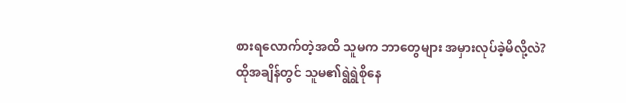စားရလောက်တဲ့အထိ သူမက ဘာတွေများ အမှားလုပ်ခဲ့မိလို့လဲ?
ထိုအချိန်တွင် သူမ၏ရွဲရွဲစိုနေ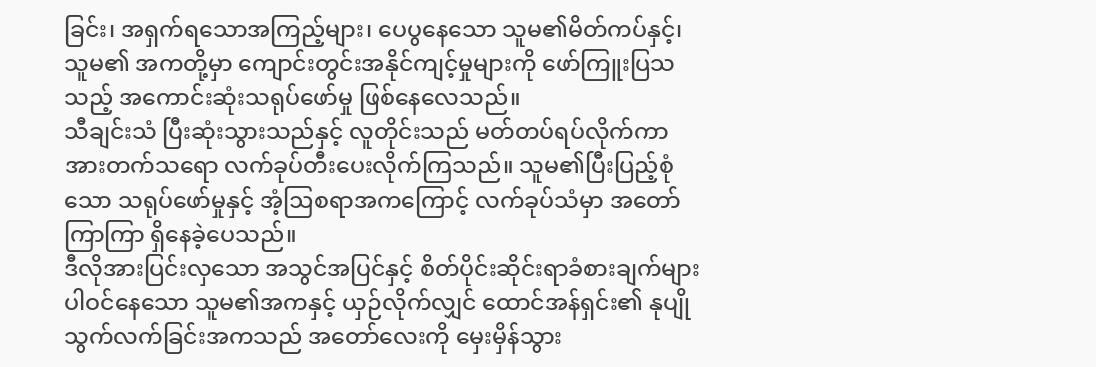ခြင်း၊ အရှက်ရသောအကြည့်များ၊ ပေပွနေသော သူမ၏မိတ်ကပ်နှင့်၊ သူမ၏ အကတို့မှာ ကျောင်းတွင်းအနိုင်ကျင့်မှုများကို ဖော်ကြူးပြသသည့် အကောင်းဆုံးသရုပ်ဖော်မှု ဖြစ်နေလေသည်။
သီချင်းသံ ပြီးဆုံးသွားသည်နှင့် လူတိုင်းသည် မတ်တပ်ရပ်လိုက်ကာ အားတက်သရော လက်ခုပ်တီးပေးလိုက်ကြသည်။ သူမ၏ပြီးပြည့်စုံသော သရုပ်ဖော်မှုနှင့် အံ့ဩစရာအကကြောင့် လက်ခုပ်သံမှာ အတော်ကြာကြာ ရှိနေခဲ့ပေသည်။
ဒီလိုအားပြင်းလှသော အသွင်အပြင်နှင့် စိတ်ပိုင်းဆိုင်းရာခံစားချက်များ ပါဝင်နေသော သူမ၏အကနှင့် ယှဉ်လိုက်လျှင် ထောင်အန်ရှင်း၏ နုပျိုသွက်လက်ခြင်းအကသည် အတော်လေးကို မှေးမှိန်သွား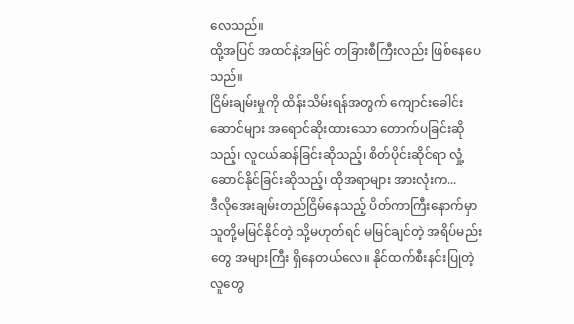လေသည်။
ထို့အပြင် အထင်နဲ့အမြင် တခြားစီကြီးလည်း ဖြစ်နေပေသည်။
ငြိမ်းချမ်းမှုကို ထိန်းသိမ်းရန်အတွက် ကျောင်းခေါင်းဆောင်များ အရောင်ဆိုးထားသော တောက်ပခြင်းဆိုသည့်၊ လူငယ်ဆန်ခြင်းဆိုသည့်၊ စိတ်ပိုင်းဆိုင်ရာ လှုံ့ဆောင်နိုင်ခြင်းဆိုသည့်၊ ထိုအရာများ အားလုံးက...
ဒီလိုအေးချမ်းတည်ငြိမ်နေသည့် ပိတ်ကာကြီးနောက်မှာ သူတို့မမြင်နိုင်တဲ့ သို့မဟုတ်ရင် မမြင်ချင်တဲ့ အရိပ်မည်းတွေ အများကြီး ရှိနေတယ်လေ။ နိုင်ထက်စီးနင်းပြုတဲ့လူတွေ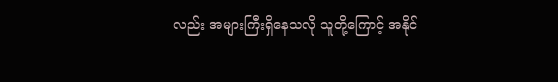လည်း အများကြီးရှိနေသလို သူတို့ကြောင့် အနိုင်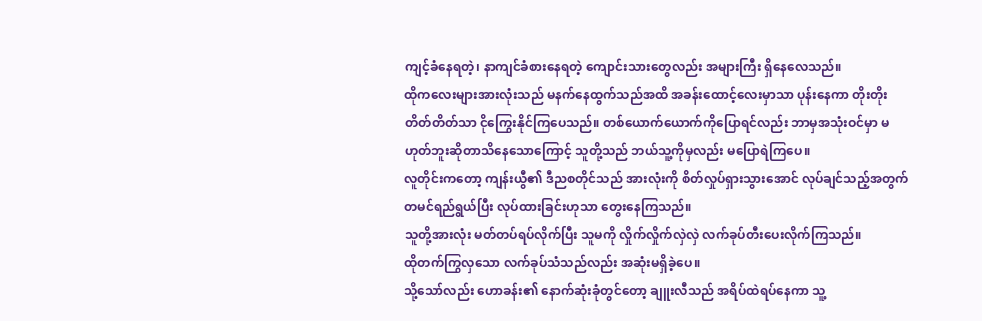ကျင့်ခံနေရတဲ့၊ နာကျင်ခံစားနေရတဲ့ ကျောင်းသားတွေလည်း အများကြီး ရှိနေလေသည်။
ထိုကလေးများအားလုံးသည် မနက်နေထွက်သည်အထိ အခန်းထောင့်လေးမှာသာ ပုန်းနေကာ တိုးတိုးတိတ်တိတ်သာ ငိုကြွေးနိုင်ကြပေသည်။ တစ်ယောက်ယောက်ကိုပြောရင်လည်း ဘာမှအသုံးဝင်မှာ မဟုတ်ဘူးဆိုတာသိနေသောကြောင့် သူတို့သည် ဘယ်သူ့ကိုမှလည်း မပြောရဲကြပေ။
လူတိုင်းကတော့ ကျန်းယွီ၏ ဒီညစတိုင်သည် အားလုံးကို စိတ်လှုပ်ရှားသွားအောင် လုပ်ချင်သည့်အတွက် တမင်ရည်ရွယ်ပြီး လုပ်ထားခြင်းဟုသာ တွေးနေကြသည်။
သူတို့အားလုံး မတ်တပ်ရပ်လိုက်ပြီး သူမကို လှိုက်လှိုက်လှဲလှဲ လက်ခုပ်တီးပေးလိုက်ကြသည်။
ထိုတက်ကြွလှသော လက်ခုပ်သံသည်လည်း အဆုံးမရှိခဲ့ပေ။
သို့သော်လည်း ဟောခန်း၏ နောက်ဆုံးခုံတွင်တော့ ချူးလီသည် အရိပ်ထဲရပ်နေကာ သူ့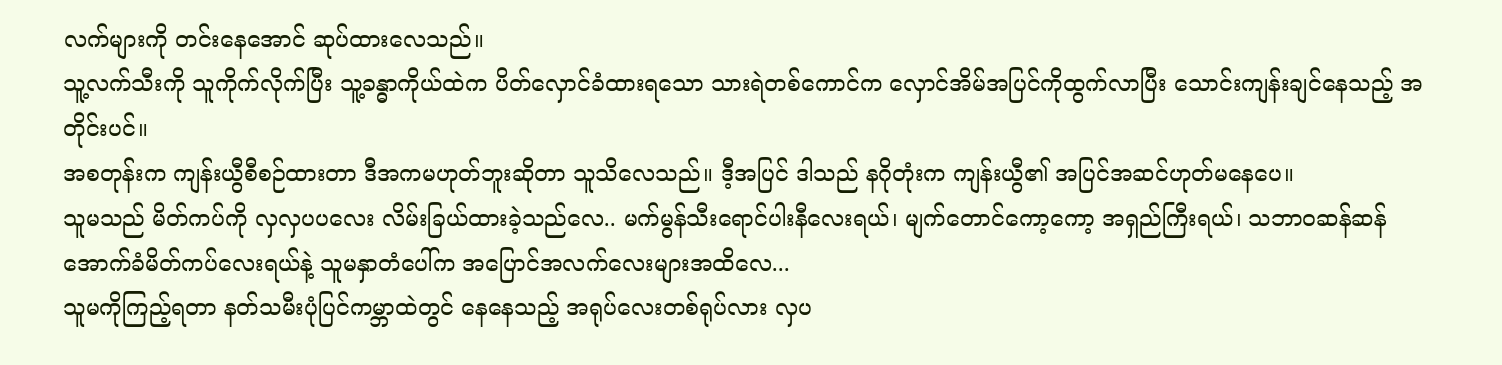လက်များကို တင်းနေအောင် ဆုပ်ထားလေသည်။
သူ့လက်သီးကို သူကိုက်လိုက်ပြီး သူ့ခန္ဓာကိုယ်ထဲက ပိတ်လှောင်ခံထားရသော သားရဲတစ်ကောင်က လှောင်အိမ်အပြင်ကိုထွက်လာပြီး သောင်းကျန်းချင်နေသည့် အတိုင်းပင်။
အစတုန်းက ကျန်းယွီစီစဉ်ထားတာ ဒီအကမဟုတ်ဘူးဆိုတာ သူသိလေသည်။ ဒီ့အပြင် ဒါသည် နဂိုတုံးက ကျန်းယွီ၏ အပြင်အဆင်ဟုတ်မနေပေ။
သူမသည် မိတ်ကပ်ကို လှလှပပလေး လိမ်းခြယ်ထားခဲ့သည်လေ.. မက်မွန်သီးရောင်ပါးနီလေးရယ်၊ မျက်တောင်ကော့ကော့ အရှည်ကြီးရယ်၊ သဘာဝဆန်ဆန် အောက်ခံမိတ်ကပ်လေးရယ်နဲ့ သူမနှာတံပေါ်က အပြောင်အလက်လေးများအထိလေ...
သူမကိုကြည့်ရတာ နတ်သမီးပုံပြင်ကမ္ဘာထဲတွင် နေနေသည့် အရုပ်လေးတစ်ရုပ်လား လှပ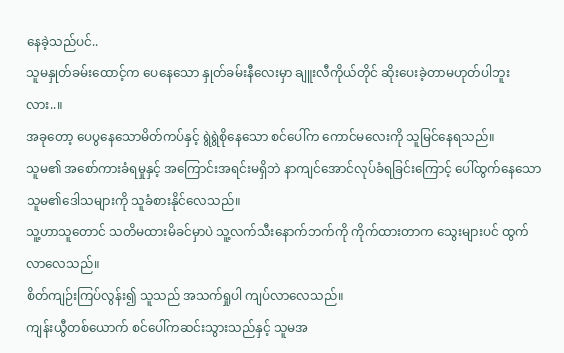နေခဲ့သည်ပင်..
သူမနှုတ်ခမ်းထောင့်က ပေနေသော နှုတ်ခမ်းနီလေးမှာ ချူးလီကိုယ်တိုင် ဆိုးပေးခဲ့တာမဟုတ်ပါဘူးလား..။
အခုတော့ ပေပွနေသောမိတ်ကပ်နှင့် ရွဲရွဲစိုနေသော စင်ပေါ်က ကောင်မလေးကို သူမြင်နေရသည်။
သူမ၏ အစော်ကားခံရမှုနှင့် အကြောင်းအရင်းမရှိဘဲ နာကျင်အောင်လုပ်ခံရခြင်းကြောင့် ပေါ်ထွက်နေသော သူမ၏ဒေါသများကို သူခံစားနိုင်လေသည်။
သူ့ဟာသူတောင် သတိမထားမိခင်မှာပဲ သူ့လက်သီးနောက်ဘက်ကို ကိုက်ထားတာက သွေးများပင် ထွက်လာလေသည်။
စိတ်ကျဉ်းကြပ်လွန်း၍ သူသည် အသက်ရှုပါ ကျပ်လာလေသည်။
ကျန်းယွီတစ်ယောက် စင်ပေါ်ကဆင်းသွားသည်နှင့် သူမအ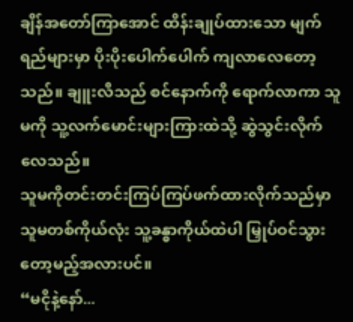ချိန်အတော်ကြာအောင် ထိန်းချုပ်ထားသော မျက်ရည်များမှာ ပိုးပိုးပေါက်ပေါက် ကျလာလေတော့သည်။ ချူးလီသည် စင်နောက်ကို ရောက်လာကာ သူမကို သူ့လက်မောင်းများကြားထဲသို့ ဆွဲသွင်းလိုက်လေသည်။
သူမကိုတင်းတင်းကြပ်ကြပ်ဖက်ထားလိုက်သည်မှာ သူမတစ်ကိုယ်လုံး သူ့ခန္ဓာကိုယ်ထဲပါ မြှုပ်ဝင်သွားတော့မည့်အလားပင်။
“မငိုနဲ့နော်...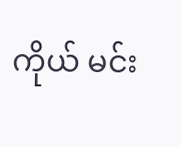ကိုယ် မင်း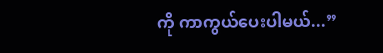ကို ကာကွယ်ပေးပါမယ်...”